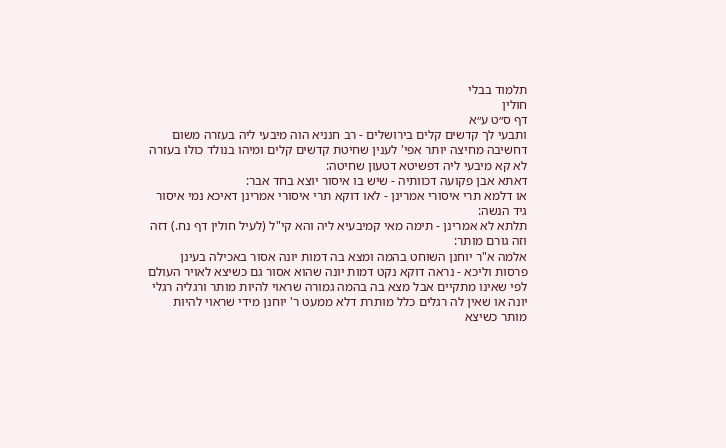תלמוד בבלי
חולין
דף ס״ט ע״א
ותבעי לך קדשים קלים בירושלים - רב חנניא הוה מיבעי ליה בעזרה משום דחשיבה מחיצה יותר אפי' לענין שחיטת קדשים קלים ומיהו בנולד כולו בעזרה לא קא מיבעי ליה דפשיטא דטעון שחיטה:
דאתא אבן פקועה דכוותיה - שיש בו איסור יוצא בחד אבר:
או דלמא תרי איסורי אמרינן - לאו דוקא תרי איסורי אמרינן דאיכא נמי איסור גיד הנשה:
תלתא לא אמרינן - תימה מאי קמיבעיא ליה והא קי"ל (לעיל חולין דף נח.) דזה וזה גורם מותר:
אלמה א"ר יוחנן השוחט בהמה ומצא בה דמות יונה אסור באכילה בעינן פרסות וליכא - נראה דוקא נקט דמות יונה שהוא אסור גם כשיצא לאויר העולם לפי שאינו מתקיים אבל מצא בה בהמה גמורה שראוי להיות מותר ורגליה רגלי יונה או שאין לה רגלים כלל מותרת דלא ממעט ר' יוחנן מידי שראוי להיות מותר כשיצא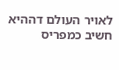לאויר העולם דההיא חשיב כמפריס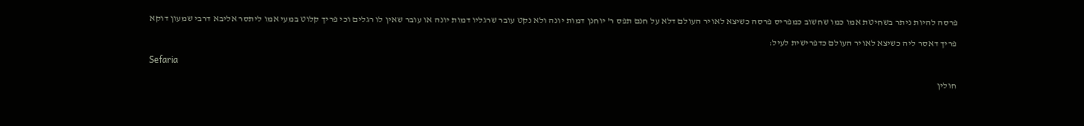פרסה להיות ניתר בשחיטת אמו כמו שחשוב כמפריס פרסה כשיצא לאויר העולם דלא על חנם תפס ר' יוחנן דמות יונה ולא נקט עובר שרגליו דמות יונה או עובר שאין לו רגלים וכי פריך קלוט במעי אמו ליתסר אליבא דרבי שמעון דוקא פריך דאסר ליה כשיצא לאויר העולם כדפרישית לעיל:
Sefaria
חולין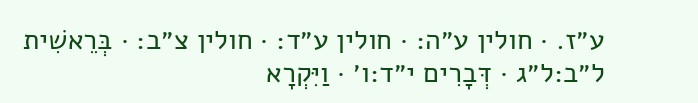ע״ז. · חולין ע״ה: · חולין ע״ד: · חולין צ״ב: · בְּרֵאשִׁית ל״ב:ל״ג · דְּבָרִים י״ד:ו׳ · וַיִּקְרָא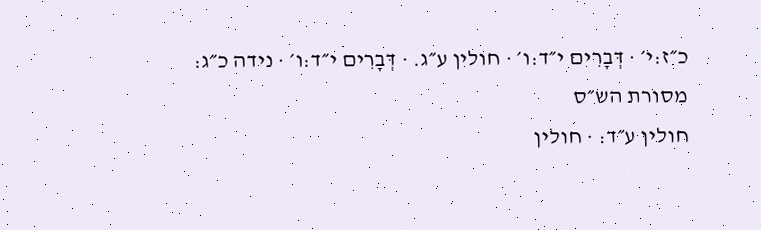כ״ז:י׳ · דְּבָרִים י״ד:ו׳ · חולין ע״ג. · דְּבָרִים י״ד:ו׳ · נידה כ״ג:
מסורת הש״ס
חולין ע״ד: · חולין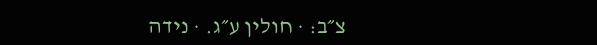צ״ב: · חולין ע״ג. · נידה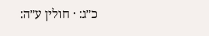כ״ג: · חולין ע״ה: